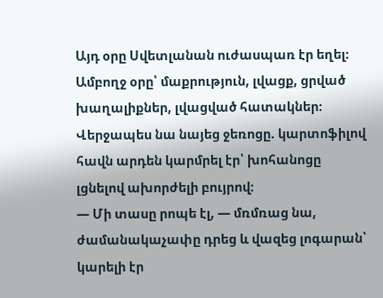Այդ օրը Սվետլանան ուժասպառ էր եղել։ Ամբողջ օրը՝ մաքրություն, լվացք, ցրված խաղալիքներ, լվացված հատակներ։ Վերջապես նա նայեց ջեռոցը. կարտոֆիլով հավն արդեն կարմրել էր՝ խոհանոցը լցնելով ախորժելի բույրով։
— Մի տասը րոպե էլ, — մռմռաց նա, ժամանակաչափը դրեց և վազեց լոգարան՝ կարելի էր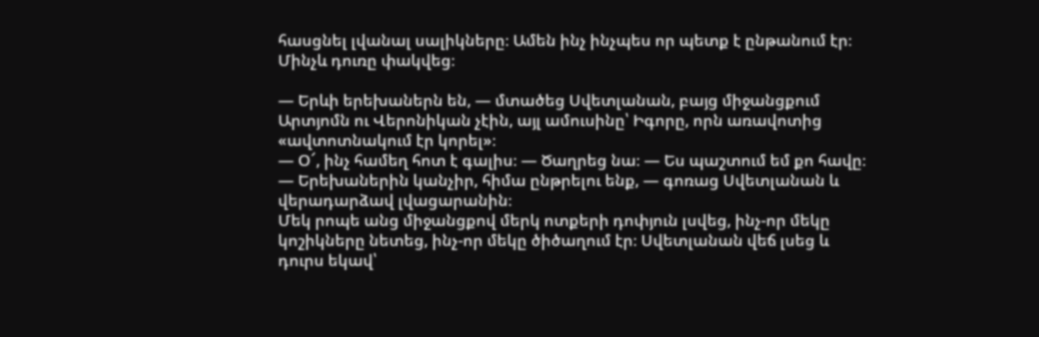հասցնել լվանալ սալիկները։ Ամեն ինչ ինչպես որ պետք է ընթանում էր։ Մինչև դուռը փակվեց։

— Երևի երեխաներն են, — մտածեց Սվետլանան, բայց միջանցքում Արտյոմն ու Վերոնիկան չէին, այլ ամուսինը՝ Իգորը, որն առավոտից «ավտոտնակում էր կորել»։
— Օ՜, ինչ համեղ հոտ է գալիս։ — Ծաղրեց նա։ — Ես պաշտում եմ քո հավը։
— Երեխաներին կանչիր, հիմա ընթրելու ենք, — գոռաց Սվետլանան և վերադարձավ լվացարանին։
Մեկ րոպե անց միջանցքով մերկ ոտքերի դոփյուն լսվեց, ինչ-որ մեկը կոշիկները նետեց, ինչ-որ մեկը ծիծաղում էր։ Սվետլանան վեճ լսեց և դուրս եկավ՝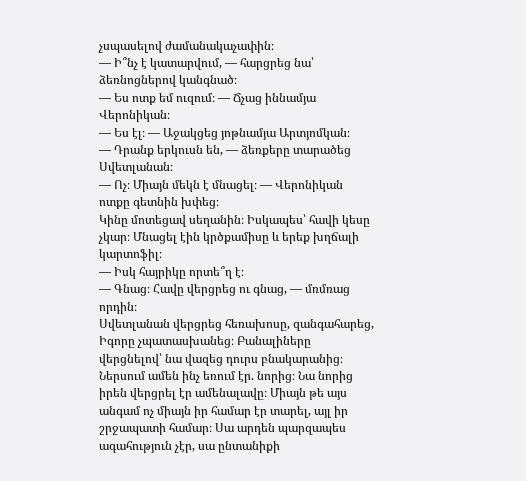չսպասելով ժամանակաչափին։
— Ի՞նչ է կատարվում, — հարցրեց նա՝ ձեռնոցներով կանգնած։
— Ես ոտք եմ ուզում։ — Ճչաց իննամյա Վերոնիկան։
— Ես էլ։ — Աջակցեց յոթնամյա Արտյոմկան։
— Դրանք երկուսն են, — ձեռքերը տարածեց Սվետլանան։
— Ոչ։ Միայն մեկն է մնացել։ — Վերոնիկան ոտքը գետնին խփեց։
Կինը մոտեցավ սեղանին։ Իսկապես՝ հավի կեսը չկար։ Մնացել էին կրծքամիսը և երեք խղճալի կարտոֆիլ։
— Իսկ հայրիկը որտե՞ղ է։
— Գնաց։ Հավը վերցրեց ու գնաց, — մռմռաց որդին։
Սվետլանան վերցրեց հեռախոսը, զանգահարեց, Իգորը չպատասխանեց։ Բանալիները վերցնելով՝ նա վազեց դուրս բնակարանից։ Ներսում ամեն ինչ եռում էր. նորից։ Նա նորից իրեն վերցրել էր ամենալավը։ Միայն թե այս անգամ ոչ միայն իր համար էր տարել, այլ իր շրջապատի համար։ Սա արդեն պարզապես ագահություն չէր, սա ընտանիքի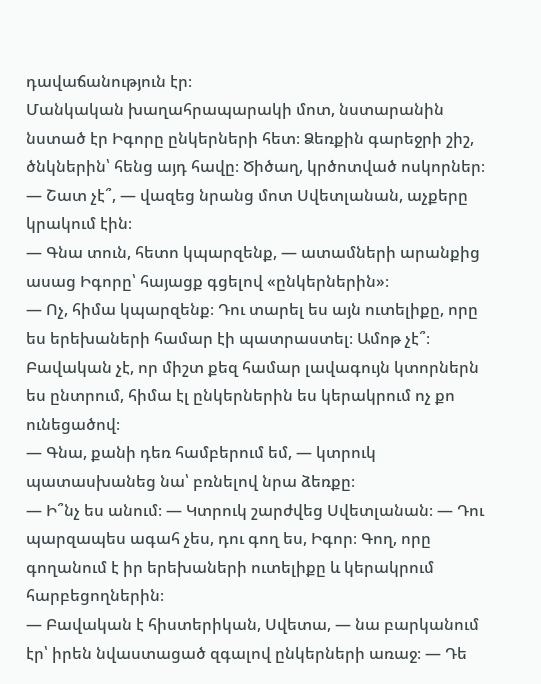դավաճանություն էր։
Մանկական խաղահրապարակի մոտ, նստարանին նստած էր Իգորը ընկերների հետ։ Ձեռքին գարեջրի շիշ, ծնկներին՝ հենց այդ հավը։ Ծիծաղ, կրծոտված ոսկորներ։
— Շատ չէ՞, — վազեց նրանց մոտ Սվետլանան, աչքերը կրակում էին։
— Գնա տուն, հետո կպարզենք, — ատամների արանքից ասաց Իգորը՝ հայացք գցելով «ընկերներին»։
— Ոչ, հիմա կպարզենք։ Դու տարել ես այն ուտելիքը, որը ես երեխաների համար էի պատրաստել։ Ամոթ չէ՞։ Բավական չէ, որ միշտ քեզ համար լավագույն կտորներն ես ընտրում, հիմա էլ ընկերներին ես կերակրում ոչ քո ունեցածով։
— Գնա, քանի դեռ համբերում եմ, — կտրուկ պատասխանեց նա՝ բռնելով նրա ձեռքը։
— Ի՞նչ ես անում։ — Կտրուկ շարժվեց Սվետլանան։ — Դու պարզապես ագահ չես, դու գող ես, Իգոր։ Գող, որը գողանում է իր երեխաների ուտելիքը և կերակրում հարբեցողներին։
— Բավական է հիստերիկան, Սվետա, — նա բարկանում էր՝ իրեն նվաստացած զգալով ընկերների առաջ։ — Դե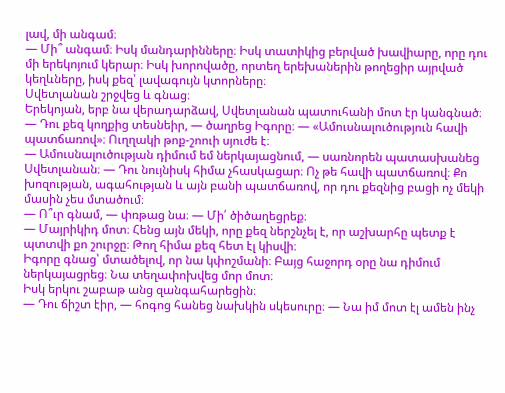լավ, մի անգամ։
— Մի՞ անգամ։ Իսկ մանդարինները։ Իսկ տատիկից բերված խավիարը, որը դու մի երեկոյում կերար։ Իսկ խորովածը, որտեղ երեխաներին թողեցիր այրված կեղևները, իսկ քեզ՝ լավագույն կտորները։
Սվետլանան շրջվեց և գնաց։
Երեկոյան, երբ նա վերադարձավ, Սվետլանան պատուհանի մոտ էր կանգնած։
— Դու քեզ կողքից տեսնեիր, — ծաղրեց Իգորը։ — «Ամուսնալուծություն հավի պատճառով»։ Ուղղակի թոք-շոուի սյուժե է։
— Ամուսնալուծության դիմում եմ ներկայացնում, — սառնորեն պատասխանեց Սվետլանան։ — Դու նույնիսկ հիմա չհասկացար։ Ոչ թե հավի պատճառով։ Քո խոզության, ագահության և այն բանի պատճառով, որ դու քեզնից բացի ոչ մեկի մասին չես մտածում։
— Ո՞ւր գնամ, — փռթաց նա։ — Մի՛ ծիծաղեցրեք։
— Մայրիկիդ մոտ։ Հենց այն մեկի, որը քեզ ներշնչել է, որ աշխարհը պետք է պտտվի քո շուրջը։ Թող հիմա քեզ հետ էլ կիսվի։
Իգորը գնաց՝ մտածելով, որ նա կփոշմանի։ Բայց հաջորդ օրը նա դիմում ներկայացրեց։ Նա տեղափոխվեց մոր մոտ։
Իսկ երկու շաբաթ անց զանգահարեցին։
— Դու ճիշտ էիր, — հոգոց հանեց նախկին սկեսուրը։ — Նա իմ մոտ էլ ամեն ինչ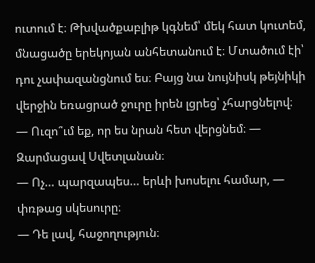ուտում է։ Թխվածքաբլիթ կգնեմ՝ մեկ հատ կուտեմ, մնացածը երեկոյան անհետանում է։ Մտածում էի՝ դու չափազանցնում ես։ Բայց նա նույնիսկ թեյնիկի վերջին եռացրած ջուրը իրեն լցրեց՝ չհարցնելով։
— Ուզո՞ւմ եք, որ ես նրան հետ վերցնեմ։ — Զարմացավ Սվետլանան։
— Ոչ… պարզապես… երևի խոսելու համար, — փռթաց սկեսուրը։
— Դե լավ, հաջողություն։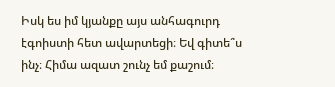Իսկ ես իմ կյանքը այս անհագուրդ էգոիստի հետ ավարտեցի։ Եվ գիտե՞ս ինչ։ Հիմա ազատ շունչ եմ քաշում։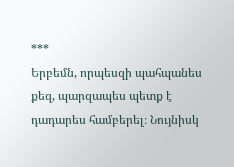***
Երբեմն, որպեսզի պահպանես քեզ, պարզապես պետք է դադարես համբերել։ Նույնիսկ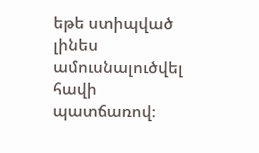եթե ստիպված լինես ամուսնալուծվել հավի պատճառով։